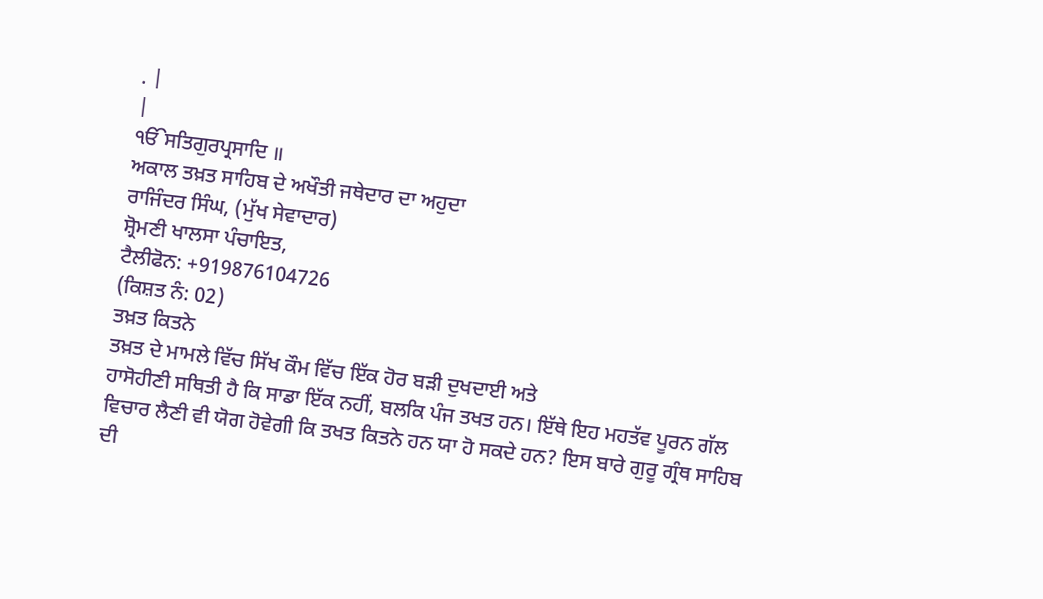. |
|
ੴਸਤਿਗੁਰਪ੍ਰਸਾਦਿ ॥
ਅਕਾਲ ਤਖ਼ਤ ਸਾਹਿਬ ਦੇ ਅਖੌਤੀ ਜਥੇਦਾਰ ਦਾ ਅਹੁਦਾ
ਰਾਜਿੰਦਰ ਸਿੰਘ, (ਮੁੱਖ ਸੇਵਾਦਾਰ)
ਸ਼੍ਰੋਮਣੀ ਖਾਲਸਾ ਪੰਚਾਇਤ,
ਟੈਲੀਫੋਨ: +919876104726
(ਕਿਸ਼ਤ ਨੰ: 02)
ਤਖ਼ਤ ਕਿਤਨੇ
ਤਖ਼ਤ ਦੇ ਮਾਮਲੇ ਵਿੱਚ ਸਿੱਖ ਕੌਮ ਵਿੱਚ ਇੱਕ ਹੋਰ ਬੜੀ ਦੁਖਦਾਈ ਅਤੇ
ਹਾਸੋਹੀਣੀ ਸਥਿਤੀ ਹੈ ਕਿ ਸਾਡਾ ਇੱਕ ਨਹੀਂ, ਬਲਕਿ ਪੰਜ ਤਖਤ ਹਨ। ਇੱਥੇ ਇਹ ਮਹਤੱਵ ਪੂਰਨ ਗੱਲ
ਵਿਚਾਰ ਲੈਣੀ ਵੀ ਯੋਗ ਹੋਵੇਗੀ ਕਿ ਤਖਤ ਕਿਤਨੇ ਹਨ ਯਾ ਹੋ ਸਕਦੇ ਹਨ? ਇਸ ਬਾਰੇ ਗੁਰੂ ਗ੍ਰੰਥ ਸਾਹਿਬ
ਦੀ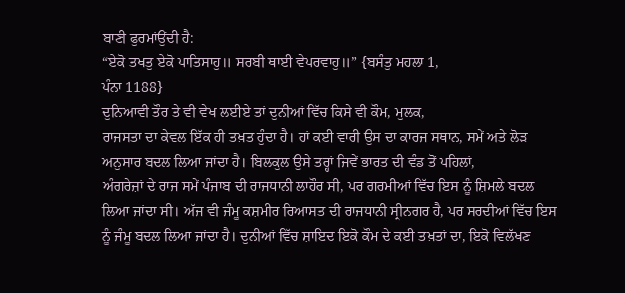ਬਾਣੀ ਫੁਰਮਾਂਉਂਦੀ ਹੈ:
“ਏਕੋ ਤਖਤੁ ਏਕੋ ਪਾਤਿਸਾਹੁ॥ ਸਰਬੀ ਥਾਈ ਵੇਪਰਵਾਹੁ॥” {ਬਸੰਤੁ ਮਹਲਾ 1,
ਪੰਨਾ 1188}
ਦੁਨਿਆਵੀ ਤੌਰ ਤੇ ਵੀ ਵੇਖ ਲਈਏ ਤਾਂ ਦੁਨੀਆਂ ਵਿੱਚ ਕਿਸੇ ਵੀ ਕੌਮ, ਮੁਲਕ,
ਰਾਜਸਤਾ ਦਾ ਕੇਵਲ ਇੱਕ ਹੀ ਤਖ਼ਤ ਹੁੰਦਾ ਹੈ। ਹਾਂ ਕਈ ਵਾਰੀ ਉਸ ਦਾ ਕਾਰਜ ਸਥਾਨ, ਸਮੇਂ ਅਤੇ ਲੋੜ
ਅਨੁਸਾਰ ਬਦਲ ਲਿਆ ਜਾਂਦਾ ਹੈ। ਬਿਲਕੁਲ ਉਸੇ ਤਰ੍ਹਾਂ ਜਿਵੇਂ ਭਾਰਤ ਦੀ ਵੰਡ ਤੋਂ ਪਹਿਲਾਂ,
ਅੰਗਰੇਜ਼ਾਂ ਦੇ ਰਾਜ ਸਮੇਂ ਪੰਜਾਬ ਦੀ ਰਾਜਧਾਨੀ ਲਾਹੌਰ ਸੀ, ਪਰ ਗਰਮੀਆਂ ਵਿੱਚ ਇਸ ਨੂੰ ਸ਼ਿਮਲੇ ਬਦਲ
ਲਿਆ ਜਾਂਦਾ ਸੀ। ਅੱਜ ਵੀ ਜੰਮੂ ਕਸ਼ਮੀਰ ਰਿਆਸਤ ਦੀ ਰਾਜਧਾਨੀ ਸ੍ਰੀਨਗਰ ਹੈ, ਪਰ ਸਰਦੀਆਂ ਵਿੱਚ ਇਸ
ਨੂੰ ਜੰਮੂ ਬਦਲ ਲਿਆ ਜਾਂਦਾ ਹੈ। ਦੁਨੀਆਂ ਵਿੱਚ ਸ਼ਾਇਦ ਇਕੋ ਕੌਮ ਦੇ ਕਈ ਤਖ਼ਤਾਂ ਦਾ, ਇਕੋ ਵਿਲੱਖਣ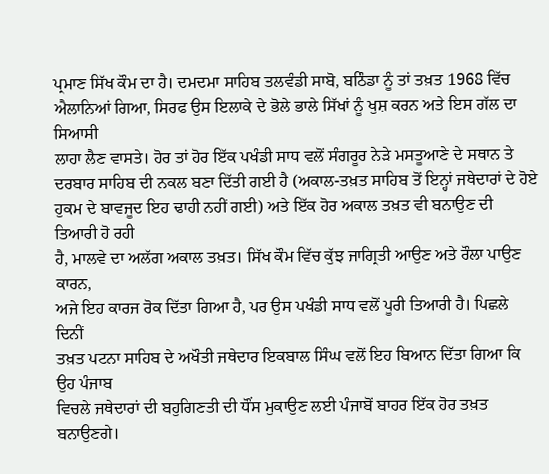ਪ੍ਰਮਾਣ ਸਿੱਖ ਕੌਮ ਦਾ ਹੈ। ਦਮਦਮਾ ਸਾਹਿਬ ਤਲਵੰਡੀ ਸਾਬੋ, ਬਠਿੰਡਾ ਨੂੰ ਤਾਂ ਤਖ਼ਤ 1968 ਵਿੱਚ
ਐਲਾਨਿਆਂ ਗਿਆ, ਸਿਰਫ ਉਸ ਇਲਾਕੇ ਦੇ ਭੋਲੇ ਭਾਲੇ ਸਿੱਖਾਂ ਨੂੰ ਖੁਸ਼ ਕਰਨ ਅਤੇ ਇਸ ਗੱਲ ਦਾ ਸਿਆਸੀ
ਲਾਹਾ ਲੈਣ ਵਾਸਤੇ। ਹੋਰ ਤਾਂ ਹੋਰ ਇੱਕ ਪਖੰਡੀ ਸਾਧ ਵਲੋਂ ਸੰਗਰੂਰ ਨੇੜੇ ਮਸਤੂਆਣੇ ਦੇ ਸਥਾਨ ਤੇ
ਦਰਬਾਰ ਸਾਹਿਬ ਦੀ ਨਕਲ ਬਣਾ ਦਿੱਤੀ ਗਈ ਹੈ (ਅਕਾਲ-ਤਖ਼ਤ ਸਾਹਿਬ ਤੋਂ ਇਨ੍ਹਾਂ ਜਥੇਦਾਰਾਂ ਦੇ ਹੋਏ
ਹੁਕਮ ਦੇ ਬਾਵਜੂਦ ਇਹ ਢਾਹੀ ਨਹੀਂ ਗਈ) ਅਤੇ ਇੱਕ ਹੋਰ ਅਕਾਲ ਤਖ਼ਤ ਵੀ ਬਨਾਉਣ ਦੀ ਤਿਆਰੀ ਹੋ ਰਹੀ
ਹੈ, ਮਾਲਵੇ ਦਾ ਅਲੱਗ ਅਕਾਲ ਤਖ਼ਤ। ਸਿੱਖ ਕੌਮ ਵਿੱਚ ਕੁੱਝ ਜਾਗ੍ਰਿਤੀ ਆਉਣ ਅਤੇ ਰੌਲਾ ਪਾਉਣ ਕਾਰਨ,
ਅਜੇ ਇਹ ਕਾਰਜ ਰੋਕ ਦਿੱਤਾ ਗਿਆ ਹੈ, ਪਰ ਉਸ ਪਖੰਡੀ ਸਾਧ ਵਲੋਂ ਪੂਰੀ ਤਿਆਰੀ ਹੈ। ਪਿਛਲੇ ਦਿਨੀਂ
ਤਖ਼ਤ ਪਟਨਾ ਸਾਹਿਬ ਦੇ ਅਖੌਤੀ ਜਥੇਦਾਰ ਇਕਬਾਲ ਸਿੰਘ ਵਲੋਂ ਇਹ ਬਿਆਨ ਦਿੱਤਾ ਗਿਆ ਕਿ ਉਹ ਪੰਜਾਬ
ਵਿਚਲੇ ਜਥੇਦਾਰਾਂ ਦੀ ਬਹੁਗਿਣਤੀ ਦੀ ਧੌਂਸ ਮੁਕਾਉਣ ਲਈ ਪੰਜਾਬੋਂ ਬਾਹਰ ਇੱਕ ਹੋਰ ਤਖ਼ਤ ਬਨਾਉਣਗੇ।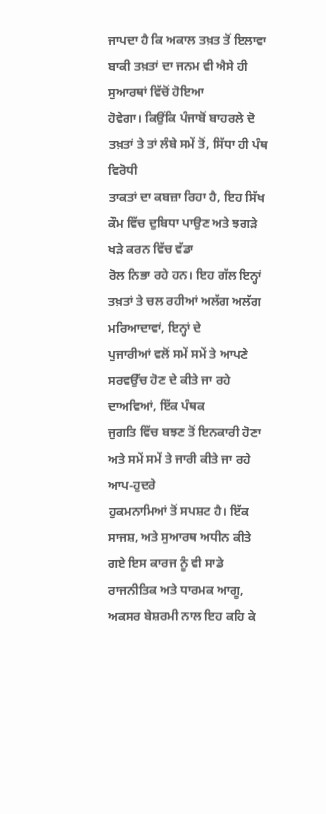ਜਾਪਦਾ ਹੈ ਕਿ ਅਕਾਲ ਤਖ਼ਤ ਤੋਂ ਇਲਾਵਾ ਬਾਕੀ ਤਖ਼ਤਾਂ ਦਾ ਜਨਮ ਵੀ ਐਸੇ ਹੀ ਸੁਆਰਥਾਂ ਵਿੱਚੋਂ ਹੋਇਆ
ਹੋਵੇਗਾ। ਕਿਉਂਕਿ ਪੰਜਾਬੋਂ ਬਾਹਰਲੇ ਦੋ ਤਖ਼ਤਾਂ ਤੇ ਤਾਂ ਲੰਬੇ ਸਮੇਂ ਤੋਂ, ਸਿੱਧਾ ਹੀ ਪੰਥ ਵਿਰੋਧੀ
ਤਾਕਤਾਂ ਦਾ ਕਬਜ਼ਾ ਰਿਹਾ ਹੈ, ਇਹ ਸਿੱਖ ਕੌਮ ਵਿੱਚ ਦੁਬਿਧਾ ਪਾਉਣ ਅਤੇ ਝਗੜੇ ਖੜੇ ਕਰਨ ਵਿੱਚ ਵੱਡਾ
ਰੋਲ ਨਿਭਾ ਰਹੇ ਹਨ। ਇਹ ਗੱਲ ਇਨ੍ਹਾਂ ਤਖ਼ਤਾਂ ਤੇ ਚਲ ਰਹੀਆਂ ਅਲੱਗ ਅਲੱਗ ਮਰਿਆਦਾਵਾਂ, ਇਨ੍ਹਾਂ ਦੇ
ਪੁਜਾਰੀਆਂ ਵਲੋਂ ਸਮੇਂ ਸਮੇਂ ਤੇ ਆਪਣੇ ਸਰਵਉੱਚ ਹੋਣ ਦੇ ਕੀਤੇ ਜਾ ਰਹੇ ਦਾਅਵਿਆਂ, ਇੱਕ ਪੰਥਕ
ਜੁਗਤਿ ਵਿੱਚ ਬਝਣ ਤੋਂ ਇਨਕਾਰੀ ਹੋਣਾ ਅਤੇ ਸਮੇਂ ਸਮੇਂ ਤੇ ਜਾਰੀ ਕੀਤੇ ਜਾ ਰਹੇ ਆਪ-ਹੁਦਰੇ
ਹੁਕਮਨਾਮਿਆਂ ਤੋਂ ਸਪਸ਼ਟ ਹੈ। ਇੱਕ ਸਾਜਸ਼, ਅਤੇ ਸੁਆਰਥ ਅਧੀਨ ਕੀਤੇ ਗਏ ਇਸ ਕਾਰਜ ਨੂੰ ਵੀ ਸਾਡੇ
ਰਾਜਨੀਤਿਕ ਅਤੇ ਧਾਰਮਕ ਆਗੂ, ਅਕਸਰ ਬੇਸ਼ਰਮੀ ਨਾਲ ਇਹ ਕਹਿ ਕੇ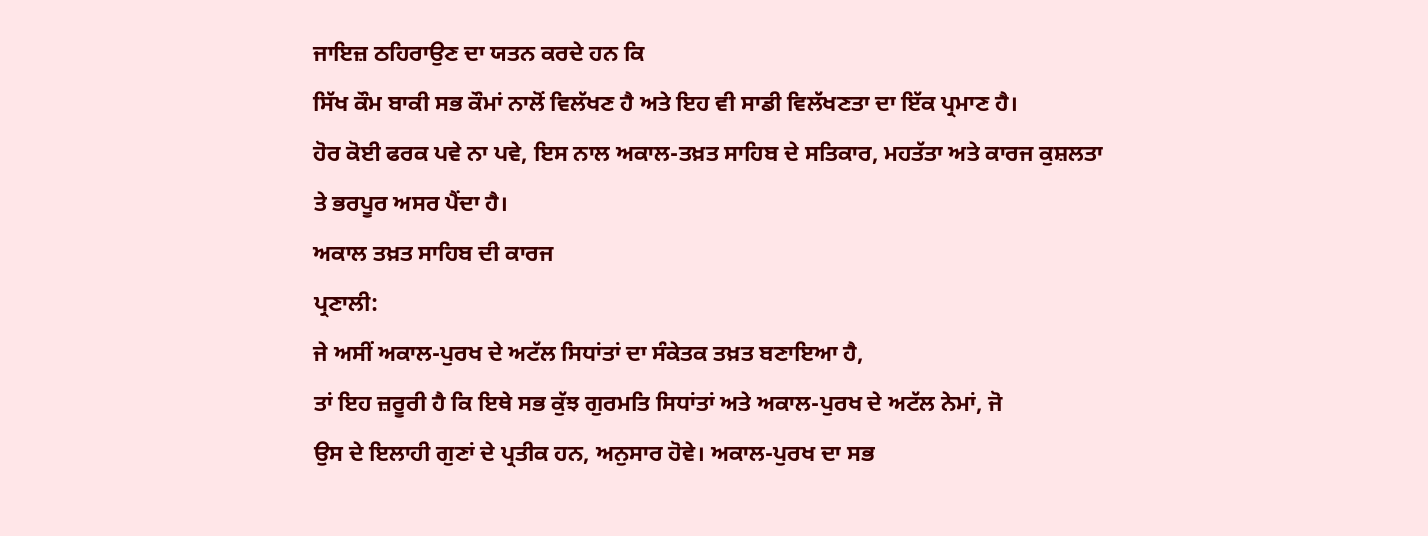ਜਾਇਜ਼ ਠਹਿਰਾਉਣ ਦਾ ਯਤਨ ਕਰਦੇ ਹਨ ਕਿ
ਸਿੱਖ ਕੌਮ ਬਾਕੀ ਸਭ ਕੌਮਾਂ ਨਾਲੋਂ ਵਿਲੱਖਣ ਹੈ ਅਤੇ ਇਹ ਵੀ ਸਾਡੀ ਵਿਲੱਖਣਤਾ ਦਾ ਇੱਕ ਪ੍ਰਮਾਣ ਹੈ।
ਹੋਰ ਕੋਈ ਫਰਕ ਪਵੇ ਨਾ ਪਵੇ, ਇਸ ਨਾਲ ਅਕਾਲ-ਤਖ਼ਤ ਸਾਹਿਬ ਦੇ ਸਤਿਕਾਰ, ਮਹਤੱਤਾ ਅਤੇ ਕਾਰਜ ਕੁਸ਼ਲਤਾ
ਤੇ ਭਰਪੂਰ ਅਸਰ ਪੈਂਦਾ ਹੈ।
ਅਕਾਲ ਤਖ਼ਤ ਸਾਹਿਬ ਦੀ ਕਾਰਜ
ਪ੍ਰਣਾਲੀ:
ਜੇ ਅਸੀਂ ਅਕਾਲ-ਪੁਰਖ ਦੇ ਅਟੱਲ ਸਿਧਾਂਤਾਂ ਦਾ ਸੰਕੇਤਕ ਤਖ਼ਤ ਬਣਾਇਆ ਹੈ,
ਤਾਂ ਇਹ ਜ਼ਰੂਰੀ ਹੈ ਕਿ ਇਥੇ ਸਭ ਕੁੱਝ ਗੁਰਮਤਿ ਸਿਧਾਂਤਾਂ ਅਤੇ ਅਕਾਲ-ਪੁਰਖ ਦੇ ਅਟੱਲ ਨੇਮਾਂ, ਜੋ
ਉਸ ਦੇ ਇਲਾਹੀ ਗੁਣਾਂ ਦੇ ਪ੍ਰਤੀਕ ਹਨ, ਅਨੁਸਾਰ ਹੋਵੇ। ਅਕਾਲ-ਪੁਰਖ ਦਾ ਸਭ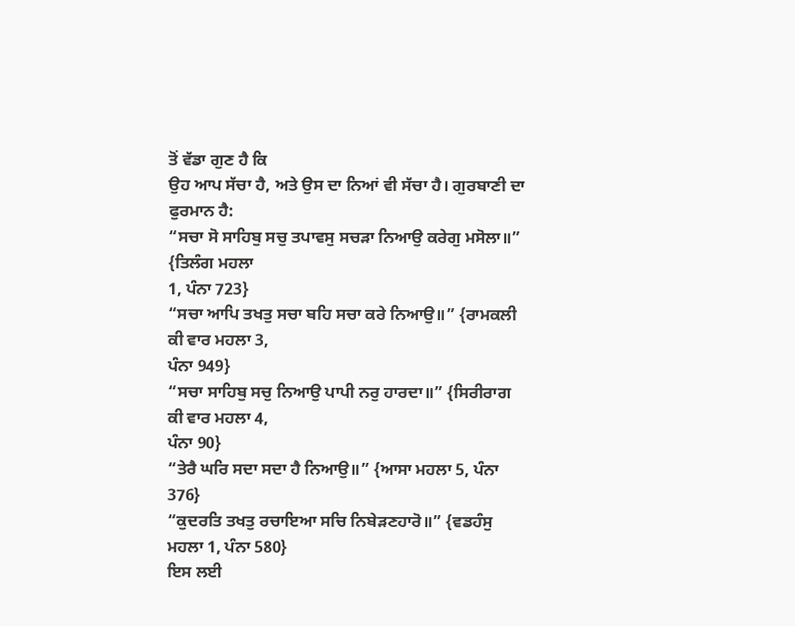ਤੋਂ ਵੱਡਾ ਗੁਣ ਹੈ ਕਿ
ਉਹ ਆਪ ਸੱਚਾ ਹੈ, ਅਤੇ ਉਸ ਦਾ ਨਿਆਂ ਵੀ ਸੱਚਾ ਹੈ। ਗੁਰਬਾਣੀ ਦਾ ਫੁਰਮਾਨ ਹੈ:
“ਸਚਾ ਸੋ ਸਾਹਿਬੁ ਸਚੁ ਤਪਾਵਸੁ ਸਚੜਾ ਨਿਆਉ ਕਰੇਗੁ ਮਸੋਲਾ॥” {ਤਿਲੰਗ ਮਹਲਾ
1, ਪੰਨਾ 723}
“ਸਚਾ ਆਪਿ ਤਖਤੁ ਸਚਾ ਬਹਿ ਸਚਾ ਕਰੇ ਨਿਆਉ॥” {ਰਾਮਕਲੀ ਕੀ ਵਾਰ ਮਹਲਾ 3,
ਪੰਨਾ 949}
“ਸਚਾ ਸਾਹਿਬੁ ਸਚੁ ਨਿਆਉ ਪਾਪੀ ਨਰੁ ਹਾਰਦਾ॥” {ਸਿਰੀਰਾਗ ਕੀ ਵਾਰ ਮਹਲਾ 4,
ਪੰਨਾ 90}
“ਤੇਰੈ ਘਰਿ ਸਦਾ ਸਦਾ ਹੈ ਨਿਆਉ॥” {ਆਸਾ ਮਹਲਾ 5, ਪੰਨਾ 376}
“ਕੁਦਰਤਿ ਤਖਤੁ ਰਚਾਇਆ ਸਚਿ ਨਿਬੇੜਣਹਾਰੋ॥” {ਵਡਹੰਸੁ ਮਹਲਾ 1, ਪੰਨਾ 580}
ਇਸ ਲਈ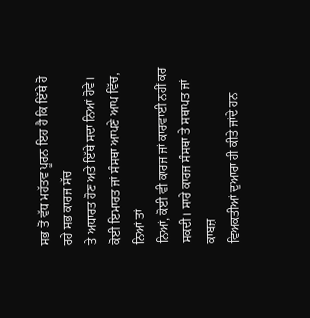ਸਭ ਤੋਂ ਵੱਧ ਮਹੱਤਵ ਪੂਰਨ ਇਹ ਹੈ ਕਿ ਇੱਥੇ ਹੋ ਰਹੇ ਸਭ ਕਾਰਜ ਸੱਚ
ਤੇ ਅਧਾਰਤ ਹੋਣ ਅਤੇ ਇੱਥੇ ਸਦਾ ਨਿਆਂ ਹੋਵੇ। ਕੋਈ ਇਮਾਰਤ ਜਾਂ ਸੰਸਥਾ ਆਪਣੇ ਆਪ ਵਿੱਚ, ਨਿਆਂ ਤਾਂ
ਨਿਆਂ, ਕੋਈ ਵੀ ਕਾਰਜ ਜਾਂ ਕਾਰਵਾਈ ਨਹੀਂ ਕਰ ਸਕਦੀ। ਸਾਰੇ ਕਾਰਜ ਸੰਸਥਾ ਤੇ ਸਥਾਪਤ ਜਾਂ ਕਾਬਜ਼
ਵਿਅਕਤੀਆਂ ਦੁਆਰਾ ਹੀ ਕੀਤੇ ਜਾਂਦੇ ਹਨ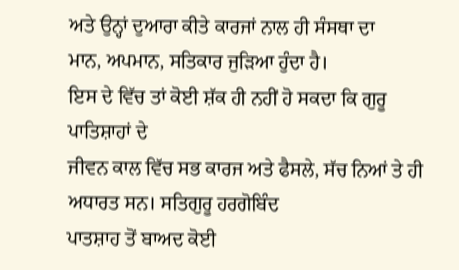ਅਤੇ ਉਨ੍ਹਾਂ ਦੁਆਰਾ ਕੀਤੇ ਕਾਰਜਾਂ ਨਾਲ ਹੀ ਸੰਸਥਾ ਦਾ
ਮਾਨ, ਅਪਮਾਨ, ਸਤਿਕਾਰ ਜੁੜਿਆ ਹੁੰਦਾ ਹੈ।
ਇਸ ਦੇ ਵਿੱਚ ਤਾਂ ਕੋਈ ਸ਼ੱਕ ਹੀ ਨਹੀਂ ਹੋ ਸਕਦਾ ਕਿ ਗੁਰੂ ਪਾਤਿਸ਼ਾਹਾਂ ਦੇ
ਜੀਵਨ ਕਾਲ ਵਿੱਚ ਸਭ ਕਾਰਜ ਅਤੇ ਫੈਸਲੇ, ਸੱਚ ਨਿਆਂ ਤੇ ਹੀ ਅਧਾਰਤ ਸਨ। ਸਤਿਗੁਰੂ ਹਰਗੋਬਿੰਦ
ਪਾਤਸ਼ਾਹ ਤੋਂ ਬਾਅਦ ਕੋਈ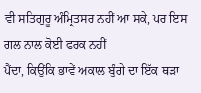ਵੀ ਸਤਿਗੁਰੂ ਅੰਮ੍ਰਿਤਸਰ ਨਹੀਂ ਆ ਸਕੇ, ਪਰ ਇਸ ਗਲ ਨਾਲ ਕੋਈ ਫਰਕ ਨਹੀਂ
ਪੈਂਦਾ, ਕਿਉਂਕਿ ਭਾਵੇਂ ਅਕਾਲ ਬੁੰਗੇ ਦਾ ਇੱਕ ਥੜਾ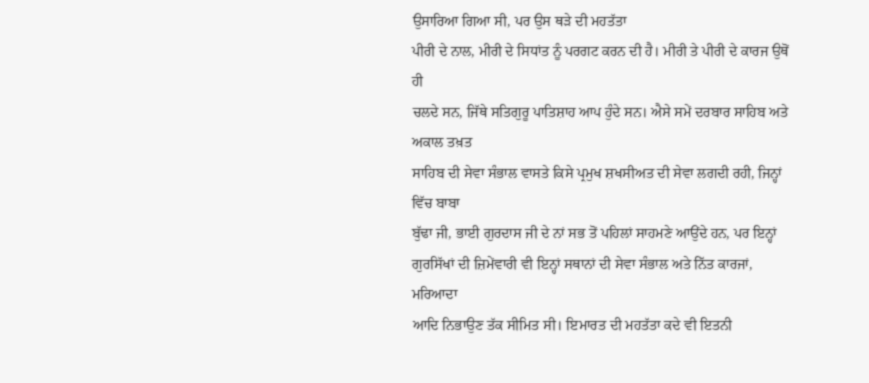ਉਸਾਰਿਆ ਗਿਆ ਸੀ, ਪਰ ਉਸ ਥੜੇ ਦੀ ਮਹਤੱਤਾ
ਪੀਰੀ ਦੇ ਨਾਲ, ਮੀਰੀ ਦੇ ਸਿਧਾਂਤ ਨੂੰ ਪਰਗਟ ਕਰਨ ਦੀ ਹੈ। ਮੀਰੀ ਤੇ ਪੀਰੀ ਦੇ ਕਾਰਜ ਉਥੋਂ ਹੀ
ਚਲਦੇ ਸਨ, ਜਿੱਥੇ ਸਤਿਗੁਰੂ ਪਾਤਿਸ਼ਾਹ ਆਪ ਹੁੰਦੇ ਸਨ। ਐਸੇ ਸਮੇਂ ਦਰਬਾਰ ਸਾਹਿਬ ਅਤੇ ਅਕਾਲ ਤਖ਼ਤ
ਸਾਹਿਬ ਦੀ ਸੇਵਾ ਸੰਭਾਲ ਵਾਸਤੇ ਕਿਸੇ ਪ੍ਰਮੁਖ ਸ਼ਖਸੀਅਤ ਦੀ ਸੇਵਾ ਲਗਦੀ ਰਹੀ, ਜਿਨ੍ਹਾਂ ਵਿੱਚ ਬਾਬਾ
ਬੁੱਢਾ ਜੀ, ਭਾਈ ਗੁਰਦਾਸ ਜੀ ਦੇ ਨਾਂ ਸਭ ਤੋਂ ਪਹਿਲਾਂ ਸਾਹਮਣੇ ਆਉਂਦੇ ਹਨ, ਪਰ ਇਨ੍ਹਾਂ
ਗੁਰਸਿੱਖਾਂ ਦੀ ਜ਼ਿਮੇਂਵਾਰੀ ਵੀ ਇਨ੍ਹਾਂ ਸਥਾਨਾਂ ਦੀ ਸੇਵਾ ਸੰਭਾਲ ਅਤੇ ਨਿੱਤ ਕਾਰਜਾਂ, ਮਰਿਆਦਾ
ਆਦਿ ਨਿਭਾਉਣ ਤੱਕ ਸੀਮਿਤ ਸੀ। ਇਮਾਰਤ ਦੀ ਮਹਤੱਤਾ ਕਦੇ ਵੀ ਇਤਨੀ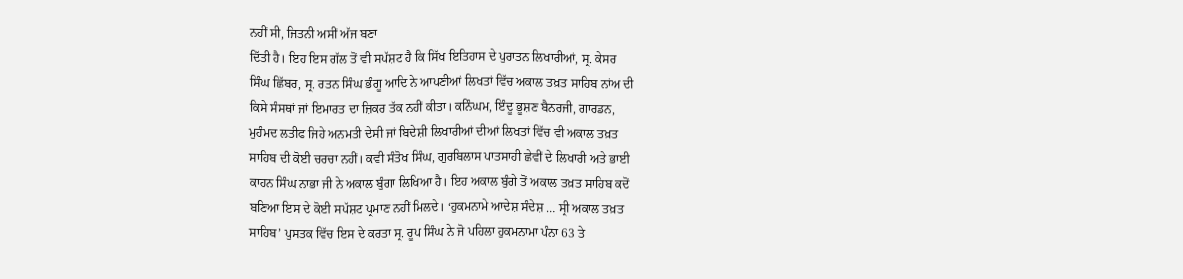ਨਹੀਂ ਸੀ, ਜਿਤਨੀ ਅਸੀਂ ਅੱਜ ਬਣਾ
ਦਿੱਤੀ ਹੈ। ਇਹ ਇਸ ਗੱਲ ਤੋਂ ਵੀ ਸਪੱਸ਼ਟ ਹੈ ਕਿ ਸਿੱਖ ਇਤਿਹਾਸ ਦੇ ਪੁਰਾਤਨ ਲਿਖਾਰੀਆਂ, ਸ੍ਰ. ਕੇਸਰ
ਸਿੰਘ ਛਿੱਬਰ, ਸ੍ਰ. ਰਤਨ ਸਿੰਘ ਭੰਗੂ ਆਦਿ ਨੇ ਆਪਣੀਆਂ ਲਿਖਤਾਂ ਵਿੱਚ ਅਕਾਲ ਤਖ਼ਤ ਸਾਹਿਬ ਨਾਂਅ ਦੀ
ਕਿਸੇ ਸੰਸਥਾਂ ਜਾਂ ਇਮਾਰਤ ਦਾ ਜ਼ਿਕਰ ਤੱਕ ਨਹੀਂ ਕੀਤਾ। ਕਨਿੰਘਮ, ਇੰਦੂ ਭੂਸ਼ਣ ਬੈਨਰਜੀ, ਗਾਰਡਨ,
ਮੁਹੰਮਦ ਲਤੀਫ ਜਿਹੇ ਅਨਮਤੀ ਦੇਸੀ ਜਾਂ ਬਿਦੇਸ਼ੀ ਲਿਖਾਰੀਆਂ ਦੀਆਂ ਲਿਖਤਾਂ ਵਿੱਚ ਵੀ ਅਕਾਲ ਤਖ਼ਤ
ਸਾਹਿਬ ਦੀ ਕੋਈ ਚਰਚਾ ਨਹੀਂ। ਕਵੀ ਸੰਤੋਖ ਸਿੰਘ, ਗੁਰਬਿਲਾਸ ਪਾਤਸਾਹੀ ਛੇਵੀਂ ਦੇ ਲਿਖਾਰੀ ਅਤੇ ਭਾਈ
ਕਾਹਨ ਸਿੰਘ ਨਾਭਾ ਜੀ ਨੇ ਅਕਾਲ ਬੁੰਗਾ ਲਿਖਿਆ ਹੈ। ਇਹ ਅਕਾਲ ਬੁੰਗੇ ਤੋਂ ਅਕਾਲ ਤਖ਼ਤ ਸਾਹਿਬ ਕਦੋਂ
ਬਣਿਆ ਇਸ ਦੇ ਕੋਈ ਸਪੱਸ਼ਟ ਪ੍ਰਮਾਣ ਨਹੀਂ ਮਿਲਦੇ। ‘ਹੁਕਮਨਾਮੇ ਆਦੇਸ਼ ਸੰਦੇਸ਼ … ਸ੍ਰੀ ਅਕਾਲ ਤਖ਼ਤ
ਸਾਹਿਬ’ ਪੁਸਤਕ ਵਿੱਚ ਇਸ ਦੇ ਕਰਤਾ ਸ੍ਰ. ਰੂਪ ਸਿੰਘ ਨੇ ਜੋ ਪਹਿਲਾ ਹੁਕਮਨਾਮਾ ਪੰਨਾ 63 ਤੇ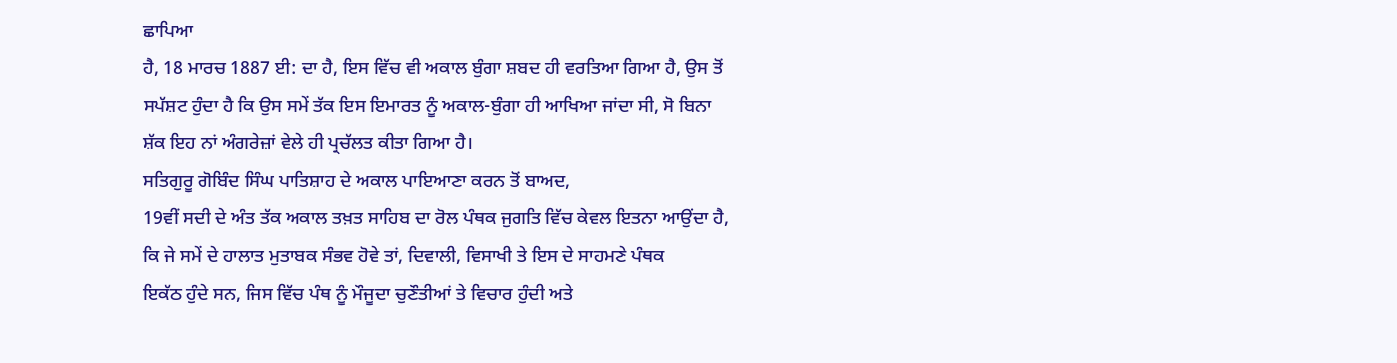ਛਾਪਿਆ
ਹੈ, 18 ਮਾਰਚ 1887 ਈ: ਦਾ ਹੈ, ਇਸ ਵਿੱਚ ਵੀ ਅਕਾਲ ਬੁੰਗਾ ਸ਼ਬਦ ਹੀ ਵਰਤਿਆ ਗਿਆ ਹੈ, ਉਸ ਤੋਂ
ਸਪੱਸ਼ਟ ਹੁੰਦਾ ਹੈ ਕਿ ਉਸ ਸਮੇਂ ਤੱਕ ਇਸ ਇਮਾਰਤ ਨੂੰ ਅਕਾਲ-ਬੁੰਗਾ ਹੀ ਆਖਿਆ ਜਾਂਦਾ ਸੀ, ਸੋ ਬਿਨਾ
ਸ਼ੱਕ ਇਹ ਨਾਂ ਅੰਗਰੇਜ਼ਾਂ ਵੇਲੇ ਹੀ ਪ੍ਰਚੱਲਤ ਕੀਤਾ ਗਿਆ ਹੈ।
ਸਤਿਗੁਰੂ ਗੋਬਿੰਦ ਸਿੰਘ ਪਾਤਿਸ਼ਾਹ ਦੇ ਅਕਾਲ ਪਾਇਆਣਾ ਕਰਨ ਤੋਂ ਬਾਅਦ,
19ਵੀਂ ਸਦੀ ਦੇ ਅੰਤ ਤੱਕ ਅਕਾਲ ਤਖ਼ਤ ਸਾਹਿਬ ਦਾ ਰੋਲ ਪੰਥਕ ਜੁਗਤਿ ਵਿੱਚ ਕੇਵਲ ਇਤਨਾ ਆਉਂਦਾ ਹੈ,
ਕਿ ਜੇ ਸਮੇਂ ਦੇ ਹਾਲਾਤ ਮੁਤਾਬਕ ਸੰਭਵ ਹੋਵੇ ਤਾਂ, ਦਿਵਾਲੀ, ਵਿਸਾਖੀ ਤੇ ਇਸ ਦੇ ਸਾਹਮਣੇ ਪੰਥਕ
ਇਕੱਠ ਹੁੰਦੇ ਸਨ, ਜਿਸ ਵਿੱਚ ਪੰਥ ਨੂੰ ਮੌਜੂਦਾ ਚੁਣੌਤੀਆਂ ਤੇ ਵਿਚਾਰ ਹੁੰਦੀ ਅਤੇ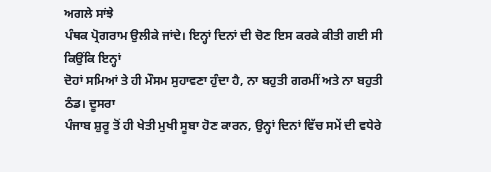ਅਗਲੇ ਸਾਂਝੇ
ਪੰਥਕ ਪ੍ਰੋਗਰਾਮ ਉਲੀਕੇ ਜਾਂਦੇ। ਇਨ੍ਹਾਂ ਦਿਨਾਂ ਦੀ ਚੋਣ ਇਸ ਕਰਕੇ ਕੀਤੀ ਗਈ ਸੀ ਕਿਉਂਕਿ ਇਨ੍ਹਾਂ
ਦੋਹਾਂ ਸਮਿਆਂ ਤੇ ਹੀ ਮੌਸਮ ਸੁਹਾਵਣਾ ਹੁੰਦਾ ਹੈ, ਨਾ ਬਹੁਤੀ ਗਰਮੀਂ ਅਤੇ ਨਾ ਬਹੁਤੀ ਠੰਡ। ਦੂਸਰਾ
ਪੰਜਾਬ ਸ਼ੁਰੂ ਤੋਂ ਹੀ ਖੇਤੀ ਮੁਖੀ ਸੂਬਾ ਹੋਣ ਕਾਰਨ, ਉਨ੍ਹਾਂ ਦਿਨਾਂ ਵਿੱਚ ਸਮੇਂ ਦੀ ਵਧੇਰੇ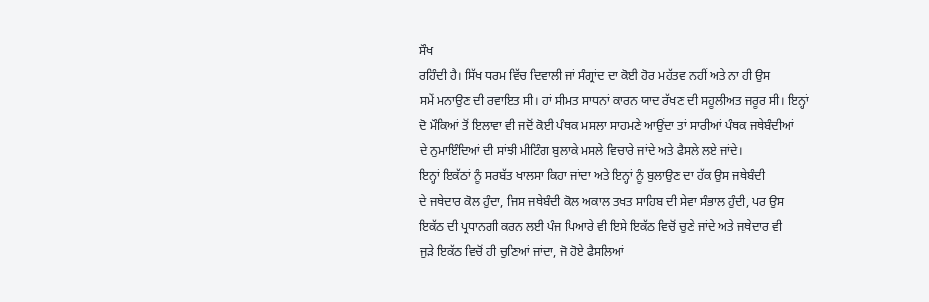ਸੌਖ
ਰਹਿੰਦੀ ਹੈ। ਸਿੱਖ ਧਰਮ ਵਿੱਚ ਦਿਵਾਲੀ ਜਾਂ ਸੰਗ੍ਰਾਂਦ ਦਾ ਕੋਈ ਹੋਰ ਮਹੱਤਵ ਨਹੀਂ ਅਤੇ ਨਾ ਹੀ ਉਸ
ਸਮੇਂ ਮਨਾਉਣ ਦੀ ਰਵਾਇਤ ਸੀ। ਹਾਂ ਸੀਮਤ ਸਾਧਨਾਂ ਕਾਰਨ ਯਾਦ ਰੱਖਣ ਦੀ ਸਹੂਲੀਅਤ ਜਰੂਰ ਸੀ। ਇਨ੍ਹਾਂ
ਦੋ ਮੌਕਿਆਂ ਤੋਂ ਇਲਾਵਾ ਵੀ ਜਦੋਂ ਕੋਈ ਪੰਥਕ ਮਸਲਾ ਸਾਹਮਣੇ ਆਉਂਦਾ ਤਾਂ ਸਾਰੀਆਂ ਪੰਥਕ ਜਥੇਬੰਦੀਆਂ
ਦੇ ਨੁਮਾਇੰਦਿਆਂ ਦੀ ਸਾਂਝੀ ਮੀਟਿੰਗ ਬੁਲਾਕੇ ਮਸਲੇ ਵਿਚਾਰੇ ਜਾਂਦੇ ਅਤੇ ਫੈਸਲੇ ਲਏ ਜਾਂਦੇ।
ਇਨ੍ਹਾਂ ਇਕੱਠਾਂ ਨੂੰ ਸਰਬੱਤ ਖਾਲਸਾ ਕਿਹਾ ਜਾਂਦਾ ਅਤੇ ਇਨ੍ਹਾਂ ਨੂੰ ਬੁਲਾਉਣ ਦਾ ਹੱਕ ਉਸ ਜਥੇਬੰਦੀ
ਦੇ ਜਥੇਦਾਰ ਕੋਲ ਹੁੰਦਾ, ਜਿਸ ਜਥੇਬੰਦੀ ਕੋਲ ਅਕਾਲ ਤਖਤ ਸਾਹਿਬ ਦੀ ਸੇਵਾ ਸੰਭਾਲ ਹੁੰਦੀ, ਪਰ ਉਸ
ਇਕੱਠ ਦੀ ਪ੍ਰਧਾਨਗੀ ਕਰਨ ਲਈ ਪੰਜ ਪਿਆਰੇ ਵੀ ਇਸੇ ਇਕੱਠ ਵਿਚੋਂ ਚੁਣੇ ਜਾਂਦੇ ਅਤੇ ਜਥੇਦਾਰ ਵੀ
ਜੁੜੇ ਇਕੱਠ ਵਿਚੋਂ ਹੀ ਚੁਣਿਆਂ ਜਾਂਦਾ, ਜੋ ਹੋਏ ਫੈਸਲਿਆਂ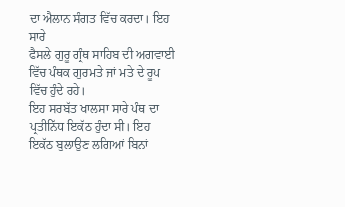ਦਾ ਐਲਾਨ ਸੰਗਤ ਵਿੱਚ ਕਰਦਾ। ਇਹ ਸਾਰੇ
ਫੈਸਲੇ ਗੁਰੂ ਗ੍ਰੰਥ ਸਾਹਿਬ ਦੀ ਅਗਵਾਈ ਵਿੱਚ ਪੰਥਕ ਗੁਰਮਤੇ ਜਾਂ ਮਤੇ ਦੇ ਰੂਪ ਵਿੱਚ ਹੁੰਦੇ ਰਹੇ।
ਇਹ ਸਰਬੱਤ ਖਾਲਸਾ ਸਾਰੇ ਪੰਥ ਦਾ ਪ੍ਰਤੀਨਿੱਧ ਇਕੱਠ ਹੁੰਦਾ ਸੀ। ਇਹ ਇਕੱਠ ਬੁਲਾਉਣ ਲਗਿਆਂ ਬਿਨਾਂ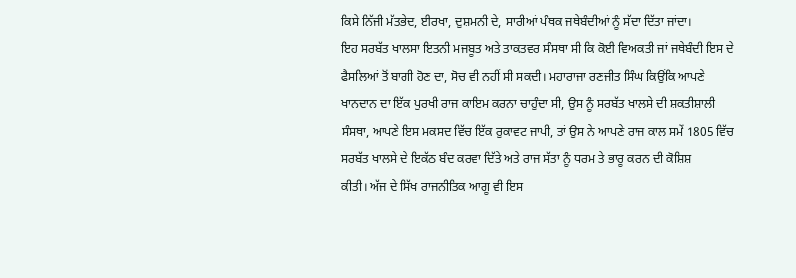ਕਿਸੇ ਨਿੱਜੀ ਮੱਤਭੇਦ, ਈਰਖਾ, ਦੁਸ਼ਮਨੀ ਦੇ, ਸਾਰੀਆਂ ਪੰਥਕ ਜਥੇਬੰਦੀਆਂ ਨੂੰ ਸੱਦਾ ਦਿੱਤਾ ਜਾਂਦਾ।
ਇਹ ਸਰਬੱਤ ਖਾਲਸਾ ਇਤਨੀ ਮਜਬੂਤ ਅਤੇ ਤਾਕਤਵਰ ਸੰਸਥਾ ਸੀ ਕਿ ਕੋਈ ਵਿਅਕਤੀ ਜਾਂ ਜਥੇਬੰਦੀ ਇਸ ਦੇ
ਫੈਸਲਿਆਂ ਤੋਂ ਬਾਗੀ ਹੋਣ ਦਾ, ਸੋਚ ਵੀ ਨਹੀਂ ਸੀ ਸਕਦੀ। ਮਹਾਰਾਜਾ ਰਣਜੀਤ ਸਿੰਘ ਕਿਉਂਕਿ ਆਪਣੇ
ਖਾਨਦਾਨ ਦਾ ਇੱਕ ਪੁਰਖੀ ਰਾਜ ਕਾਇਮ ਕਰਨਾ ਚਾਹੁੰਦਾ ਸੀ, ਉਸ ਨੂੰ ਸਰਬੱਤ ਖਾਲਸੇ ਦੀ ਸ਼ਕਤੀਸ਼ਾਲੀ
ਸੰਸਥਾ, ਆਪਣੇ ਇਸ ਮਕਸਦ ਵਿੱਚ ਇੱਕ ਰੁਕਾਵਟ ਜਾਪੀ, ਤਾਂ ਉਸ ਨੇ ਆਪਣੇ ਰਾਜ ਕਾਲ ਸਮੇਂ 1805 ਵਿੱਚ
ਸਰਬੱਤ ਖਾਲਸੇ ਦੇ ਇਕੱਠ ਬੰਦ ਕਰਵਾ ਦਿੱਤੇ ਅਤੇ ਰਾਜ ਸੱਤਾ ਨੂੰ ਧਰਮ ਤੇ ਭਾਰੂ ਕਰਨ ਦੀ ਕੋਸ਼ਿਸ਼
ਕੀਤੀ। ਅੱਜ ਦੇ ਸਿੱਖ ਰਾਜਨੀਤਿਕ ਆਗੂ ਵੀ ਇਸ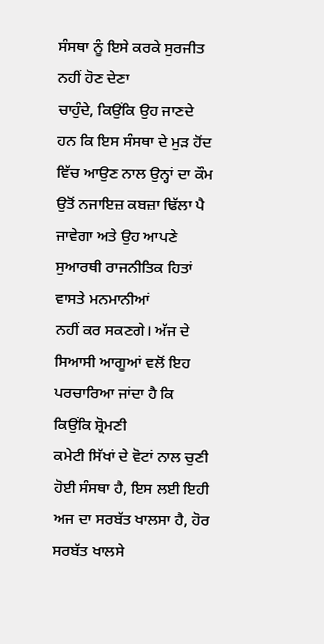ਸੰਸਥਾ ਨੂੰ ਇਸੇ ਕਰਕੇ ਸੁਰਜੀਤ ਨਹੀਂ ਹੋਣ ਦੇਣਾ
ਚਾਹੁੰਦੇ, ਕਿਉਂਕਿ ਉਹ ਜਾਣਦੇ ਹਨ ਕਿ ਇਸ ਸੰਸਥਾ ਦੇ ਮੁੜ ਹੋਂਦ ਵਿੱਚ ਆਉਣ ਨਾਲ ਉਨ੍ਹਾਂ ਦਾ ਕੌਮ
ਉਤੋਂ ਨਜਾਇਜ਼ ਕਬਜ਼ਾ ਢਿੱਲਾ ਪੈ ਜਾਵੇਗਾ ਅਤੇ ਉਹ ਆਪਣੇ ਸੁਆਰਥੀ ਰਾਜਨੀਤਿਕ ਹਿਤਾਂ ਵਾਸਤੇ ਮਨਮਾਨੀਆਂ
ਨਹੀਂ ਕਰ ਸਕਣਗੇ। ਅੱਜ ਦੇ ਸਿਆਸੀ ਆਗੂਆਂ ਵਲੋਂ ਇਹ ਪਰਚਾਰਿਆ ਜਾਂਦਾ ਹੈ ਕਿ ਕਿਉਂਕਿ ਸ਼੍ਰੋਮਣੀ
ਕਮੇਟੀ ਸਿੱਖਾਂ ਦੇ ਵੋਟਾਂ ਨਾਲ ਚੁਣੀ ਹੋਈ ਸੰਸਥਾ ਹੈ, ਇਸ ਲਈ ਇਹੀ ਅਜ ਦਾ ਸਰਬੱਤ ਖਾਲਸਾ ਹੈ, ਹੋਰ
ਸਰਬੱਤ ਖਾਲਸੇ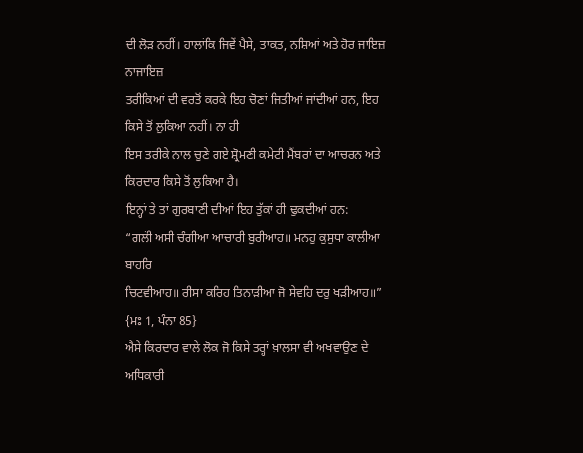ਦੀ ਲੋੜ ਨਹੀਂ। ਹਾਲਾਂਕਿ ਜਿਵੇਂ ਪੈਸੇ, ਤਾਕਤ, ਨਸ਼ਿਆਂ ਅਤੇ ਹੋਰ ਜਾਇਜ਼ ਨਾਜਾਇਜ਼
ਤਰੀਕਿਆਂ ਦੀ ਵਰਤੋਂ ਕਰਕੇ ਇਹ ਚੋਣਾਂ ਜਿਤੀਆਂ ਜਾਂਦੀਆਂ ਹਨ, ਇਹ ਕਿਸੇ ਤੋਂ ਲੁਕਿਆ ਨਹੀਂ। ਨਾ ਹੀ
ਇਸ ਤਰੀਕੇ ਨਾਲ ਚੁਣੇ ਗਏ ਸ਼੍ਰੋਮਣੀ ਕਮੇਟੀ ਮੈਂਬਰਾਂ ਦਾ ਆਚਰਨ ਅਤੇ ਕਿਰਦਾਰ ਕਿਸੇ ਤੋਂ ਲੁਕਿਆ ਹੈ।
ਇਨ੍ਹਾਂ ਤੇ ਤਾਂ ਗੁਰਬਾਣੀ ਦੀਆਂ ਇਹ ਤੁੱਕਾਂ ਹੀ ਢੁਕਦੀਆਂ ਹਨ:
“ਗਲਂੀ ਅਸੀ ਚੰਗੀਆ ਆਚਾਰੀ ਬੁਰੀਆਹ॥ ਮਨਹੁ ਕੁਸੁਧਾ ਕਾਲੀਆ ਬਾਹਰਿ
ਚਿਟਵੀਆਹ॥ ਰੀਸਾ ਕਰਿਹ ਤਿਨਾੜੀਆ ਜੋ ਸੇਵਹਿ ਦਰੁ ਖੜੀਆਹ॥” {ਮਃ 1, ਪੰਨਾ 85}
ਐਸੇ ਕਿਰਦਾਰ ਵਾਲੇ ਲੋਕ ਜੋ ਕਿਸੇ ਤਰ੍ਹਾਂ ਖ਼ਾਲਸਾ ਵੀ ਅਖਵਾਉਣ ਦੇ ਅਧਿਕਾਰੀ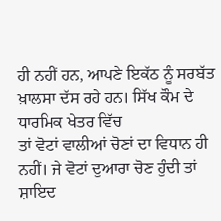ਹੀ ਨਹੀਂ ਹਨ, ਆਪਣੇ ਇਕੱਠ ਨੂੰ ਸਰਬੱਤ ਖ਼ਾਲਸਾ ਦੱਸ ਰਹੇ ਹਨ। ਸਿੱਖ ਕੌਮ ਦੇ ਧਾਰਮਿਕ ਖੇਤਰ ਵਿੱਚ
ਤਾਂ ਵੋਟਾਂ ਵਾਲੀਆਂ ਚੋਣਾਂ ਦਾ ਵਿਧਾਨ ਹੀ ਨਹੀਂ। ਜੇ ਵੋਟਾਂ ਦੁਆਰਾ ਚੋਣ ਹੁੰਦੀ ਤਾਂ ਸ਼ਾਇਦ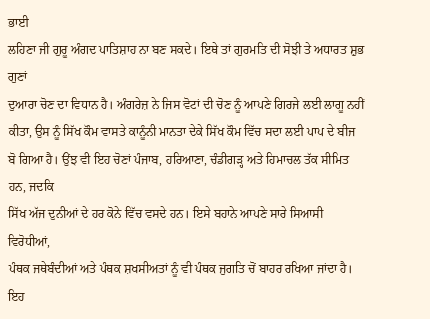ਭਾਈ
ਲਹਿਣਾ ਜੀ ਗੁਰੂ ਅੰਗਦ ਪਾਤਿਸ਼ਾਹ ਨਾ ਬਣ ਸਕਦੇ। ਇਥੇ ਤਾਂ ਗੁਰਮਤਿ ਦੀ ਸੋਝੀ ਤੇ ਅਧਾਰਤ ਸ਼ੁਭ ਗੁਣਾਂ
ਦੁਆਰਾ ਚੋਣ ਦਾ ਵਿਧਾਨ ਹੈ। ਅੰਗਰੇਜ਼ ਨੇ ਜਿਸ ਵੋਟਾਂ ਦੀ ਚੋਣ ਨੂੰ ਆਪਣੇ ਗਿਰਜੇ ਲਈ ਲਾਗੂ ਨਹੀਂ
ਕੀਤਾ, ਉਸ ਨੂੰ ਸਿੱਖ ਕੌਮ ਵਾਸਤੇ ਕਾਨੂੰਨੀ ਮਾਨਤਾ ਦੇਕੇ ਸਿੱਖ ਕੌਮ ਵਿੱਚ ਸਦਾ ਲਈ ਪਾਪ ਦੇ ਬੀਜ
ਬੋ ਗਿਆ ਹੈ। ਉਂਝ ਵੀ ਇਹ ਚੋਣਾਂ ਪੰਜਾਬ, ਹਰਿਆਣਾ, ਚੰਡੀਗੜ੍ਹ ਅਤੇ ਹਿਮਾਚਲ ਤੱਕ ਸੀਮਿਤ ਹਨ, ਜਦਕਿ
ਸਿੱਖ ਅੱਜ ਦੁਨੀਆਂ ਦੇ ਹਰ ਕੋਨੇ ਵਿੱਚ ਵਸਦੇ ਹਨ। ਇਸੇ ਬਹਾਨੇ ਆਪਣੇ ਸਾਰੇ ਸਿਆਸੀ ਵਿਰੋਧੀਆਂ,
ਪੰਥਕ ਜਥੇਬੰਦੀਆਂ ਅਤੇ ਪੰਥਕ ਸ਼ਖਸੀਅਤਾਂ ਨੂੰ ਵੀ ਪੰਥਕ ਜੁਗਤਿ ਚੋਂ ਬਾਹਰ ਰਖਿਆ ਜਾਂਦਾ ਹੈ। ਇਹ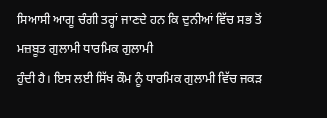ਸਿਆਸੀ ਆਗੂ ਚੰਗੀ ਤਰ੍ਹਾਂ ਜਾਣਦੇ ਹਨ ਕਿ ਦੁਨੀਆਂ ਵਿੱਚ ਸਭ ਤੋਂ ਮਜ਼ਬੂਤ ਗੁਲਾਮੀ ਧਾਰਮਿਕ ਗੁਲਾਮੀ
ਹੁੰਦੀ ਹੈ। ਇਸ ਲਈ ਸਿੱਖ ਕੌਮ ਨੂੰ ਧਾਰਮਿਕ ਗੁਲਾਮੀ ਵਿੱਚ ਜਕੜ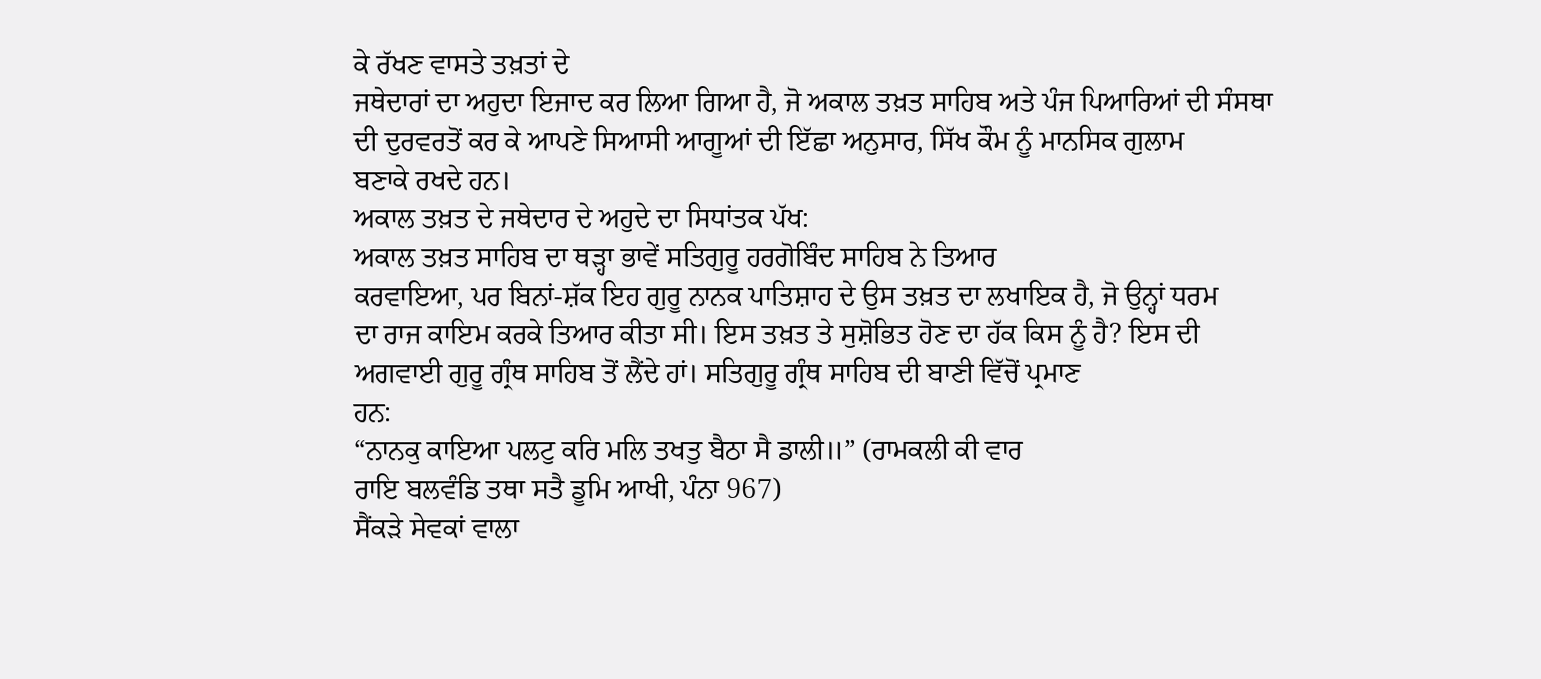ਕੇ ਰੱਖਣ ਵਾਸਤੇ ਤਖ਼ਤਾਂ ਦੇ
ਜਥੇਦਾਰਾਂ ਦਾ ਅਹੁਦਾ ਇਜਾਦ ਕਰ ਲਿਆ ਗਿਆ ਹੈ, ਜੋ ਅਕਾਲ ਤਖ਼ਤ ਸਾਹਿਬ ਅਤੇ ਪੰਜ ਪਿਆਰਿਆਂ ਦੀ ਸੰਸਥਾ
ਦੀ ਦੁਰਵਰਤੋਂ ਕਰ ਕੇ ਆਪਣੇ ਸਿਆਸੀ ਆਗੂਆਂ ਦੀ ਇੱਛਾ ਅਨੁਸਾਰ, ਸਿੱਖ ਕੌਮ ਨੂੰ ਮਾਨਸਿਕ ਗੁਲਾਮ
ਬਣਾਕੇ ਰਖਦੇ ਹਨ।
ਅਕਾਲ ਤਖ਼ਤ ਦੇ ਜਥੇਦਾਰ ਦੇ ਅਹੁਦੇ ਦਾ ਸਿਧਾਂਤਕ ਪੱਖ:
ਅਕਾਲ ਤਖ਼ਤ ਸਾਹਿਬ ਦਾ ਥੜ੍ਹਾ ਭਾਵੇਂ ਸਤਿਗੁਰੂ ਹਰਗੋਬਿੰਦ ਸਾਹਿਬ ਨੇ ਤਿਆਰ
ਕਰਵਾਇਆ, ਪਰ ਬਿਨਾਂ-ਸ਼ੱਕ ਇਹ ਗੁਰੂ ਨਾਨਕ ਪਾਤਿਸ਼ਾਹ ਦੇ ਉਸ ਤਖ਼ਤ ਦਾ ਲਖਾਇਕ ਹੈ, ਜੋ ਉਨ੍ਹਾਂ ਧਰਮ
ਦਾ ਰਾਜ ਕਾਇਮ ਕਰਕੇ ਤਿਆਰ ਕੀਤਾ ਸੀ। ਇਸ ਤਖ਼ਤ ਤੇ ਸੁਸ਼ੋਭਿਤ ਹੋਣ ਦਾ ਹੱਕ ਕਿਸ ਨੂੰ ਹੈ? ਇਸ ਦੀ
ਅਗਵਾਈ ਗੁਰੂ ਗ੍ਰੰਥ ਸਾਹਿਬ ਤੋਂ ਲੈਂਦੇ ਹਾਂ। ਸਤਿਗੁਰੂ ਗ੍ਰੰਥ ਸਾਹਿਬ ਦੀ ਬਾਣੀ ਵਿੱਚੋਂ ਪ੍ਰਮਾਣ
ਹਨ:
“ਨਾਨਕੁ ਕਾਇਆ ਪਲਟੁ ਕਰਿ ਮਲਿ ਤਖਤੁ ਬੈਠਾ ਸੈ ਡਾਲੀ॥” (ਰਾਮਕਲੀ ਕੀ ਵਾਰ
ਰਾਇ ਬਲਵੰਡਿ ਤਥਾ ਸਤੈ ਡੂਮਿ ਆਖੀ, ਪੰਨਾ 967)
ਸੈਂਕੜੇ ਸੇਵਕਾਂ ਵਾਲਾ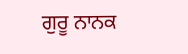ਗੁਰੂ ਨਾਨਕ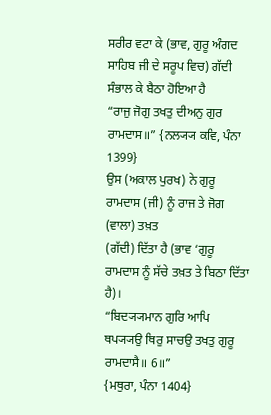ਸਰੀਰ ਵਟਾ ਕੇ (ਭਾਵ, ਗੁਰੂ ਅੰਗਦ
ਸਾਹਿਬ ਜੀ ਦੇ ਸਰੂਪ ਵਿਚ) ਗੱਦੀ ਸੰਭਾਲ ਕੇ ਬੈਠਾ ਹੋਇਆ ਹੈ
“ਰਾਜੁ ਜੋਗੁ ਤਖਤੁ ਦੀਅਨੁ ਗੁਰ ਰਾਮਦਾਸ॥” {ਨਲ੍ਯ੍ਯ ਕਵਿ, ਪੰਨਾ 1399}
ਉਸ (ਅਕਾਲ ਪੁਰਖ) ਨੇ ਗੁਰੂ ਰਾਮਦਾਸ (ਜੀ) ਨੂੰ ਰਾਜ ਤੇ ਜੋਗ (ਵਾਲਾ) ਤਖ਼ਤ
(ਗੱਦੀ) ਦਿੱਤਾ ਹੈ (ਭਾਵ ‘ਗੁਰੂ ਰਾਮਦਾਸ ਨੂੰ ਸੱਚੇ ਤਖ਼ਤ ਤੇ ਬਿਠਾ ਦਿੱਤਾ ਹੈ)।
“ਬਿਦ੍ਯ੍ਯਮਾਨ ਗੁਰਿ ਆਪਿ ਥਪ੍ਯ੍ਯਉ ਥਿਰੁ ਸਾਚਉ ਤਖਤੁ ਗੁਰੂ ਰਾਮਦਾਸੈ॥ 6॥”
{ਮਥੁਰਾ, ਪੰਨਾ 1404}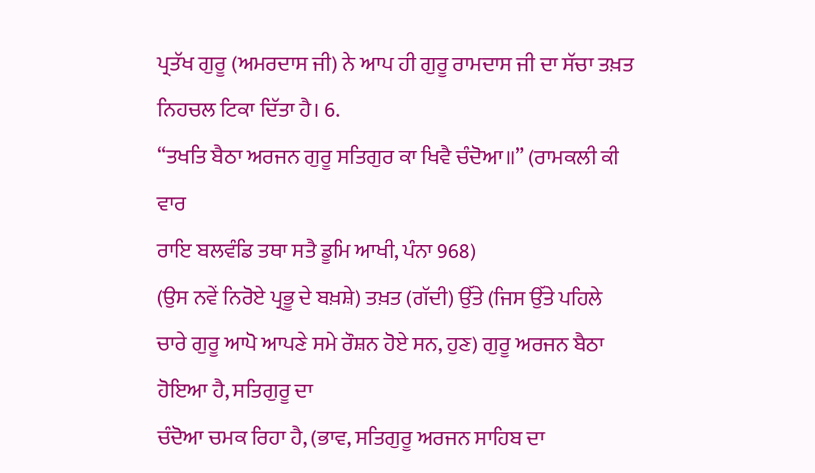ਪ੍ਰਤੱਖ ਗੁਰੂ (ਅਮਰਦਾਸ ਜੀ) ਨੇ ਆਪ ਹੀ ਗੁਰੂ ਰਾਮਦਾਸ ਜੀ ਦਾ ਸੱਚਾ ਤਖ਼ਤ
ਨਿਹਚਲ ਟਿਕਾ ਦਿੱਤਾ ਹੈ। 6.
“ਤਖਤਿ ਬੈਠਾ ਅਰਜਨ ਗੁਰੂ ਸਤਿਗੁਰ ਕਾ ਖਿਵੈ ਚੰਦੋਆ॥” (ਰਾਮਕਲੀ ਕੀ ਵਾਰ
ਰਾਇ ਬਲਵੰਡਿ ਤਥਾ ਸਤੈ ਡੂਮਿ ਆਖੀ, ਪੰਨਾ 968)
(ਉਸ ਨਵੇਂ ਨਿਰੋਏ ਪ੍ਰਭੂ ਦੇ ਬਖ਼ਸ਼ੇ) ਤਖ਼ਤ (ਗੱਦੀ) ਉੱਤੇ (ਜਿਸ ਉੱਤੇ ਪਹਿਲੇ
ਚਾਰੇ ਗੁਰੂ ਆਪੋ ਆਪਣੇ ਸਮੇ ਰੌਸ਼ਨ ਹੋਏ ਸਨ, ਹੁਣ) ਗੁਰੂ ਅਰਜਨ ਬੈਠਾ ਹੋਇਆ ਹੈ, ਸਤਿਗੁਰੂ ਦਾ
ਚੰਦੋਆ ਚਮਕ ਰਿਹਾ ਹੈ, (ਭਾਵ, ਸਤਿਗੁਰੂ ਅਰਜਨ ਸਾਹਿਬ ਦਾ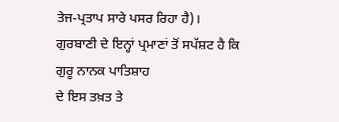ਤੇਜ-ਪ੍ਰਤਾਪ ਸਾਰੇ ਪਸਰ ਰਿਹਾ ਹੈ)।
ਗੁਰਬਾਣੀ ਦੇ ਇਨ੍ਹਾਂ ਪ੍ਰਮਾਣਾਂ ਤੋਂ ਸਪੱਸ਼ਟ ਹੈ ਕਿ ਗੁਰੂ ਨਾਨਕ ਪਾਤਿਸ਼ਾਹ
ਦੇ ਇਸ ਤਖ਼ਤ ਤੇ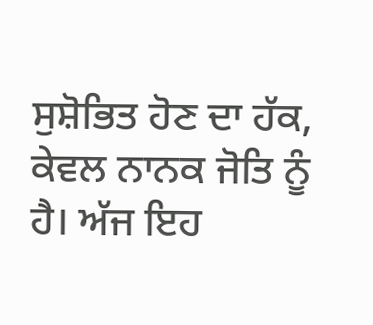ਸੁਸ਼ੋਭਿਤ ਹੋਣ ਦਾ ਹੱਕ, ਕੇਵਲ ਨਾਨਕ ਜੋਤਿ ਨੂੰ ਹੈ। ਅੱਜ ਇਹ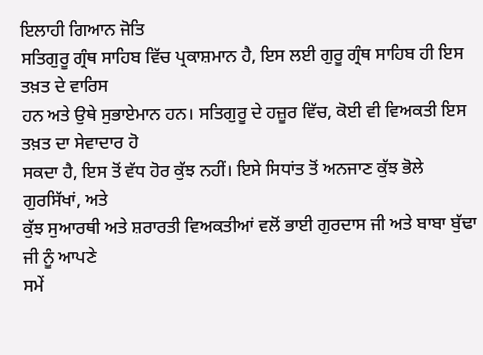ਇਲਾਹੀ ਗਿਆਨ ਜੋਤਿ
ਸਤਿਗੁਰੂ ਗ੍ਰੰਥ ਸਾਹਿਬ ਵਿੱਚ ਪ੍ਰਕਾਸ਼ਮਾਨ ਹੈ, ਇਸ ਲਈ ਗੁਰੂ ਗ੍ਰੰਥ ਸਾਹਿਬ ਹੀ ਇਸ ਤਖ਼ਤ ਦੇ ਵਾਰਿਸ
ਹਨ ਅਤੇ ਉਥੇ ਸੁਭਾਏਮਾਨ ਹਨ। ਸਤਿਗੁਰੂ ਦੇ ਹਜ਼ੂਰ ਵਿੱਚ, ਕੋਈ ਵੀ ਵਿਅਕਤੀ ਇਸ ਤਖ਼ਤ ਦਾ ਸੇਵਾਦਾਰ ਹੋ
ਸਕਦਾ ਹੈ, ਇਸ ਤੋਂ ਵੱਧ ਹੋਰ ਕੁੱਝ ਨਹੀਂ। ਇਸੇ ਸਿਧਾਂਤ ਤੋਂ ਅਨਜਾਣ ਕੁੱਝ ਭੋਲੇ ਗੁਰਸਿੱਖਾਂ, ਅਤੇ
ਕੁੱਝ ਸੁਆਰਥੀ ਅਤੇ ਸ਼ਰਾਰਤੀ ਵਿਅਕਤੀਆਂ ਵਲੋਂ ਭਾਈ ਗੁਰਦਾਸ ਜੀ ਅਤੇ ਬਾਬਾ ਬੁੱਢਾ ਜੀ ਨੂੰ ਆਪਣੇ
ਸਮੇਂ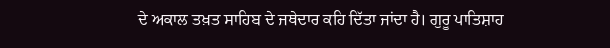ਦੇ ਅਕਾਲ ਤਖ਼ਤ ਸਾਹਿਬ ਦੇ ਜਥੇਦਾਰ ਕਹਿ ਦਿੱਤਾ ਜਾਂਦਾ ਹੈ। ਗੁਰੂ ਪਾਤਿਸ਼ਾਹ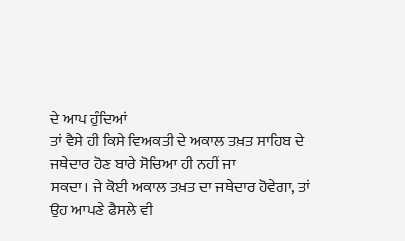ਦੇ ਆਪ ਹੁੰਦਿਆਂ
ਤਾਂ ਵੈਸੇ ਹੀ ਕਿਸੇ ਵਿਅਕਤੀ ਦੇ ਅਕਾਲ ਤਖ਼ਤ ਸਾਹਿਬ ਦੇ ਜਥੇਦਾਰ ਹੋਣ ਬਾਰੇ ਸੋਚਿਆ ਹੀ ਨਹੀਂ ਜਾ
ਸਕਦਾ। ਜੇ ਕੋਈ ਅਕਾਲ ਤਖ਼ਤ ਦਾ ਜਥੇਦਾਰ ਹੋਵੇਗਾ, ਤਾਂ ਉਹ ਆਪਣੇ ਫੈਸਲੇ ਵੀ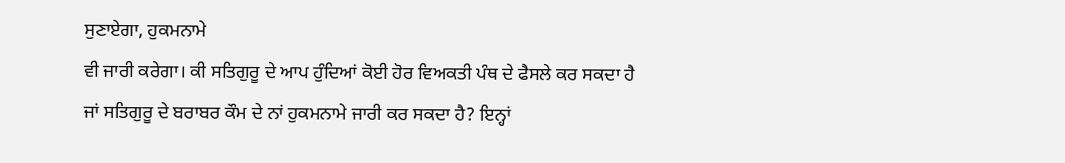ਸੁਣਾਏਗਾ, ਹੁਕਮਨਾਮੇ
ਵੀ ਜਾਰੀ ਕਰੇਗਾ। ਕੀ ਸਤਿਗੁਰੂ ਦੇ ਆਪ ਹੁੰਦਿਆਂ ਕੋਈ ਹੋਰ ਵਿਅਕਤੀ ਪੰਥ ਦੇ ਫੈਸਲੇ ਕਰ ਸਕਦਾ ਹੈ
ਜਾਂ ਸਤਿਗੁਰੂ ਦੇ ਬਰਾਬਰ ਕੌਮ ਦੇ ਨਾਂ ਹੁਕਮਨਾਮੇ ਜਾਰੀ ਕਰ ਸਕਦਾ ਹੈ? ਇਨ੍ਹਾਂ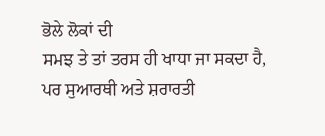ਭੋਲੇ ਲੋਕਾਂ ਦੀ
ਸਮਝ ਤੇ ਤਾਂ ਤਰਸ ਹੀ ਖਾਧਾ ਜਾ ਸਕਦਾ ਹੈ, ਪਰ ਸੁਆਰਥੀ ਅਤੇ ਸ਼ਰਾਰਤੀ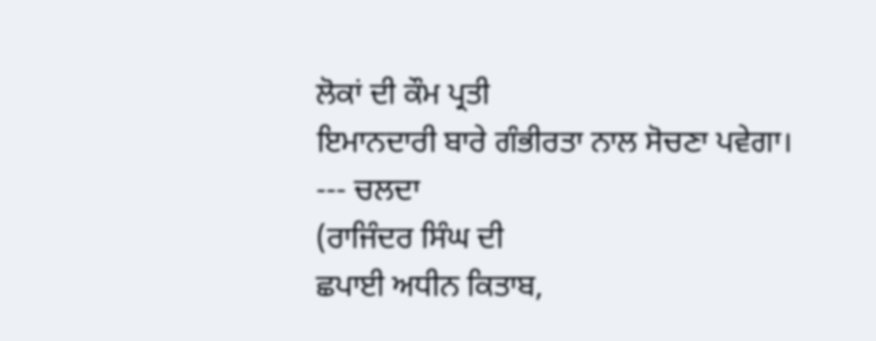ਲੋਕਾਂ ਦੀ ਕੌਮ ਪ੍ਰਤੀ
ਇਮਾਨਦਾਰੀ ਬਾਰੇ ਗੰਭੀਰਤਾ ਨਾਲ ਸੋਚਣਾ ਪਵੇਗਾ।
--- ਚਲਦਾ
(ਰਾਜਿੰਦਰ ਸਿੰਘ ਦੀ
ਛਪਾਈ ਅਧੀਨ ਕਿਤਾਬ,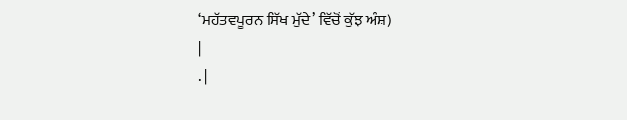‘ਮਹੱਤਵਪੂਰਨ ਸਿੱਖ ਮੁੱਦੇ’ ਵਿੱਚੋਂ ਕੁੱਝ ਅੰਸ਼)
|
. |